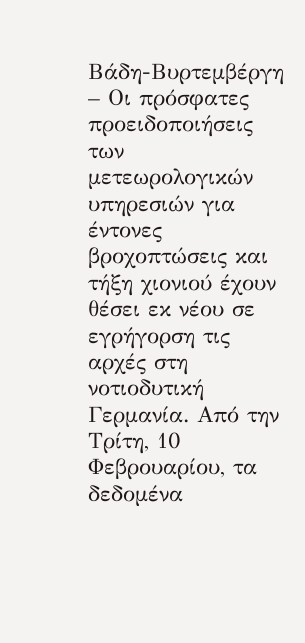Βάδη-Βυρτεμβέργη – Οι πρόσφατες προειδοποιήσεις των μετεωρολογικών υπηρεσιών για έντονες βροχοπτώσεις και τήξη χιονιού έχουν θέσει εκ νέου σε εγρήγορση τις αρχές στη νοτιοδυτική Γερμανία. Από την Τρίτη, 10 Φεβρουαρίου, τα δεδομένα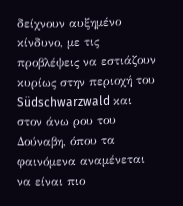δείχνουν αυξημένο κίνδυνο, με τις προβλέψεις να εστιάζουν κυρίως στην περιοχή του Südschwarzwald και στον άνω ρου του Δούναβη, όπου τα φαινόμενα αναμένεται να είναι πιο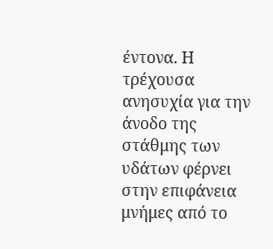έντονα. Η τρέχουσα ανησυχία για την άνοδο της στάθμης των υδάτων φέρνει στην επιφάνεια μνήμες από το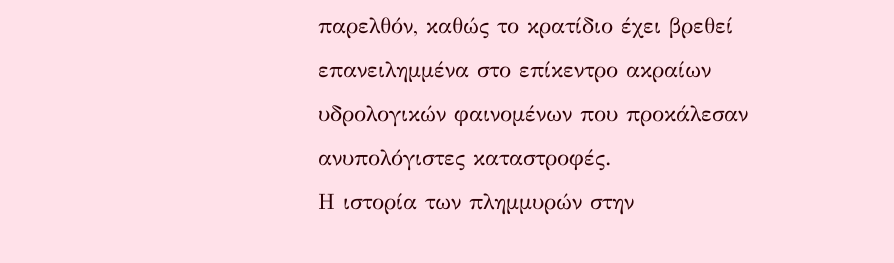παρελθόν, καθώς το κρατίδιο έχει βρεθεί επανειλημμένα στο επίκεντρο ακραίων υδρολογικών φαινομένων που προκάλεσαν ανυπολόγιστες καταστροφές.
Η ιστορία των πλημμυρών στην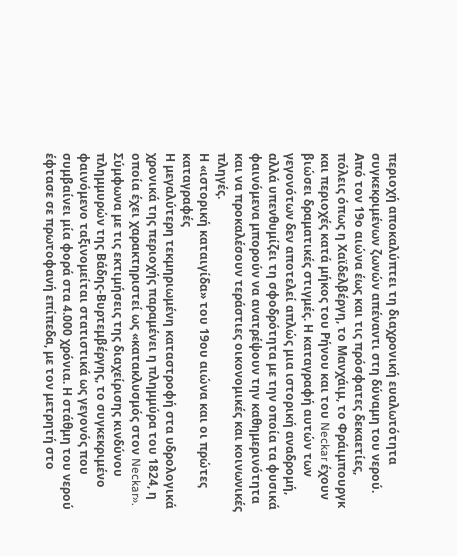περιοχή αποκαλύπτει τη διαχρονική ευαλωτότητα συγκεκριμένων ζωνών απέναντι στη δύναμη του νερού. Από τον 19ο αιώνα έως και τις πρόσφατες δεκαετίες, πόλεις όπως η Χαϊδελβέργη, το Μανχάιμ, το Φράιμπουργκ και περιοχές κατά μήκος του Ρήνου και του Neckar έχουν βιώσει δραματικές στιγμές. Η καταγραφή αυτών των γεγονότων δεν αποτελεί απλώς μια ιστορική αναδρομή, αλλά υπενθυμίζει τη σφοδρότητα με την οποία τα φυσικά φαινόμενα μπορούν να ανατρέψουν την καθημερινότητα και να προκαλέσουν τεράστιες οικονομικές και κοινωνικές πληγές.
Η «ιστορική καταιγίδα» του 19ου αιώνα και οι πρώτες καταγραφές
Η μεγαλύτερη τεκμηριωμένη καταστροφή στα υδρολογικά χρονικά της περιοχής παραμένει η πλημμύρα του 1824, η οποία έχει χαρακτηριστεί ως «κατακλυσμός στον Neckar». Σύμφωνα με τις εκτιμήσεις της διαχείρισης κινδύνου πλημμυρών της Βάδης-Βυρτεμβέργης, το συγκεκριμένο φαινόμενο ταξινομείται στατιστικά ως γεγονός που συμβαίνει μία φορά στα 4.000 χρόνια. Η στάθμη του νερού έφτασε σε πρωτοφανή επίπεδα, με τον μετρητή στο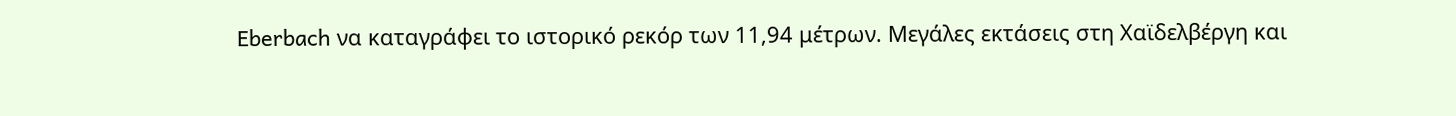Eberbach να καταγράφει το ιστορικό ρεκόρ των 11,94 μέτρων. Μεγάλες εκτάσεις στη Χαϊδελβέργη και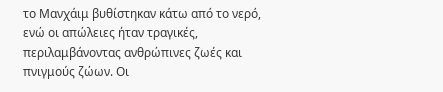το Μανχάιμ βυθίστηκαν κάτω από το νερό, ενώ οι απώλειες ήταν τραγικές, περιλαμβάνοντας ανθρώπινες ζωές και πνιγμούς ζώων. Οι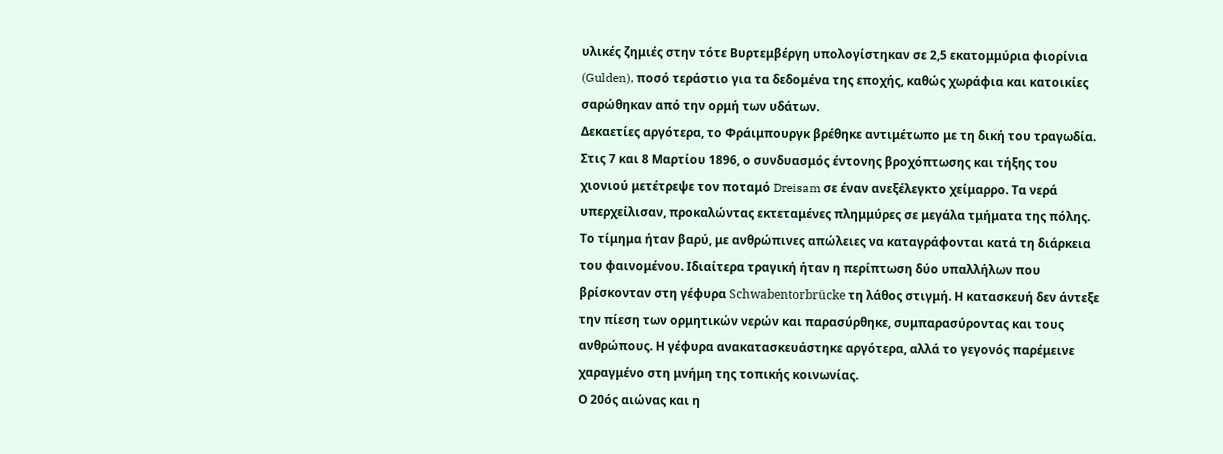υλικές ζημιές στην τότε Βυρτεμβέργη υπολογίστηκαν σε 2,5 εκατομμύρια φιορίνια (Gulden), ποσό τεράστιο για τα δεδομένα της εποχής, καθώς χωράφια και κατοικίες σαρώθηκαν από την ορμή των υδάτων.
Δεκαετίες αργότερα, το Φράιμπουργκ βρέθηκε αντιμέτωπο με τη δική του τραγωδία. Στις 7 και 8 Μαρτίου 1896, ο συνδυασμός έντονης βροχόπτωσης και τήξης του χιονιού μετέτρεψε τον ποταμό Dreisam σε έναν ανεξέλεγκτο χείμαρρο. Τα νερά υπερχείλισαν, προκαλώντας εκτεταμένες πλημμύρες σε μεγάλα τμήματα της πόλης. Το τίμημα ήταν βαρύ, με ανθρώπινες απώλειες να καταγράφονται κατά τη διάρκεια του φαινομένου. Ιδιαίτερα τραγική ήταν η περίπτωση δύο υπαλλήλων που βρίσκονταν στη γέφυρα Schwabentorbrücke τη λάθος στιγμή. Η κατασκευή δεν άντεξε την πίεση των ορμητικών νερών και παρασύρθηκε, συμπαρασύροντας και τους ανθρώπους. Η γέφυρα ανακατασκευάστηκε αργότερα, αλλά το γεγονός παρέμεινε χαραγμένο στη μνήμη της τοπικής κοινωνίας.
Ο 20ός αιώνας και η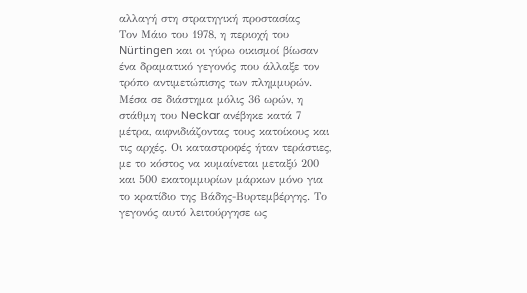αλλαγή στη στρατηγική προστασίας
Τον Μάιο του 1978, η περιοχή του Nürtingen και οι γύρω οικισμοί βίωσαν ένα δραματικό γεγονός που άλλαξε τον τρόπο αντιμετώπισης των πλημμυρών. Μέσα σε διάστημα μόλις 36 ωρών, η στάθμη του Neckar ανέβηκε κατά 7 μέτρα, αιφνιδιάζοντας τους κατοίκους και τις αρχές. Οι καταστροφές ήταν τεράστιες, με το κόστος να κυμαίνεται μεταξύ 200 και 500 εκατομμυρίων μάρκων μόνο για το κρατίδιο της Βάδης-Βυρτεμβέργης. Το γεγονός αυτό λειτούργησε ως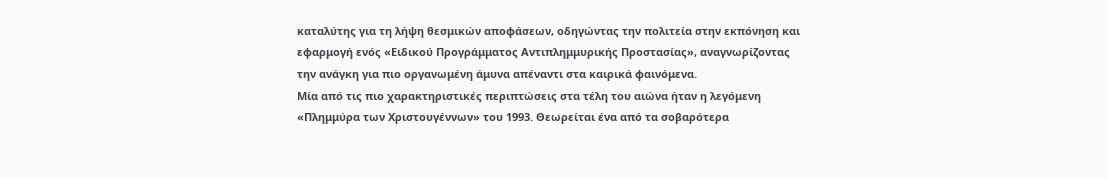καταλύτης για τη λήψη θεσμικών αποφάσεων, οδηγώντας την πολιτεία στην εκπόνηση και εφαρμογή ενός «Ειδικού Προγράμματος Αντιπλημμυρικής Προστασίας», αναγνωρίζοντας την ανάγκη για πιο οργανωμένη άμυνα απέναντι στα καιρικά φαινόμενα.
Μία από τις πιο χαρακτηριστικές περιπτώσεις στα τέλη του αιώνα ήταν η λεγόμενη «Πλημμύρα των Χριστουγέννων» του 1993. Θεωρείται ένα από τα σοβαρότερα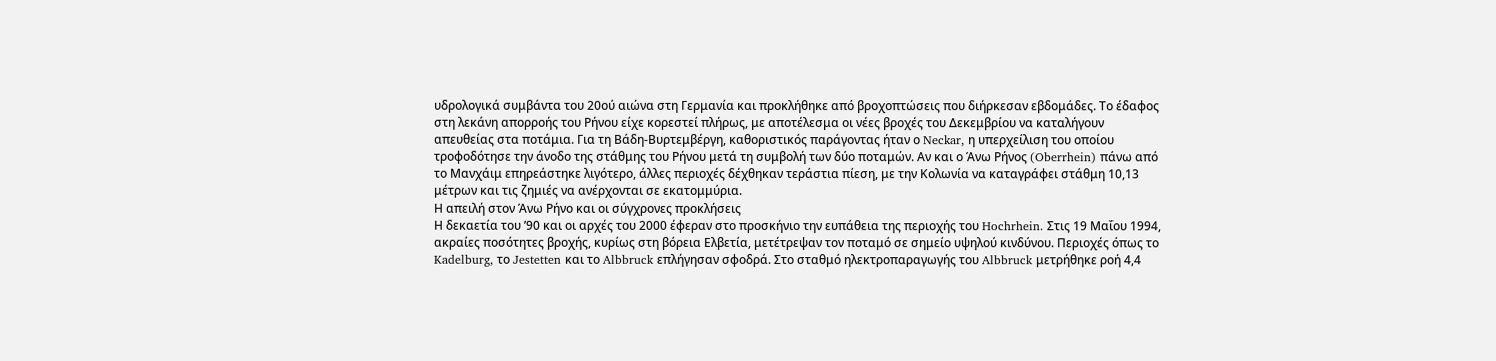υδρολογικά συμβάντα του 20ού αιώνα στη Γερμανία και προκλήθηκε από βροχοπτώσεις που διήρκεσαν εβδομάδες. Το έδαφος στη λεκάνη απορροής του Ρήνου είχε κορεστεί πλήρως, με αποτέλεσμα οι νέες βροχές του Δεκεμβρίου να καταλήγουν απευθείας στα ποτάμια. Για τη Βάδη-Βυρτεμβέργη, καθοριστικός παράγοντας ήταν ο Neckar, η υπερχείλιση του οποίου τροφοδότησε την άνοδο της στάθμης του Ρήνου μετά τη συμβολή των δύο ποταμών. Αν και ο Άνω Ρήνος (Oberrhein) πάνω από το Μανχάιμ επηρεάστηκε λιγότερο, άλλες περιοχές δέχθηκαν τεράστια πίεση, με την Κολωνία να καταγράφει στάθμη 10,13 μέτρων και τις ζημιές να ανέρχονται σε εκατομμύρια.
Η απειλή στον Άνω Ρήνο και οι σύγχρονες προκλήσεις
Η δεκαετία του ’90 και οι αρχές του 2000 έφεραν στο προσκήνιο την ευπάθεια της περιοχής του Hochrhein. Στις 19 Μαΐου 1994, ακραίες ποσότητες βροχής, κυρίως στη βόρεια Ελβετία, μετέτρεψαν τον ποταμό σε σημείο υψηλού κινδύνου. Περιοχές όπως το Kadelburg, το Jestetten και το Albbruck επλήγησαν σφοδρά. Στο σταθμό ηλεκτροπαραγωγής του Albbruck μετρήθηκε ροή 4,4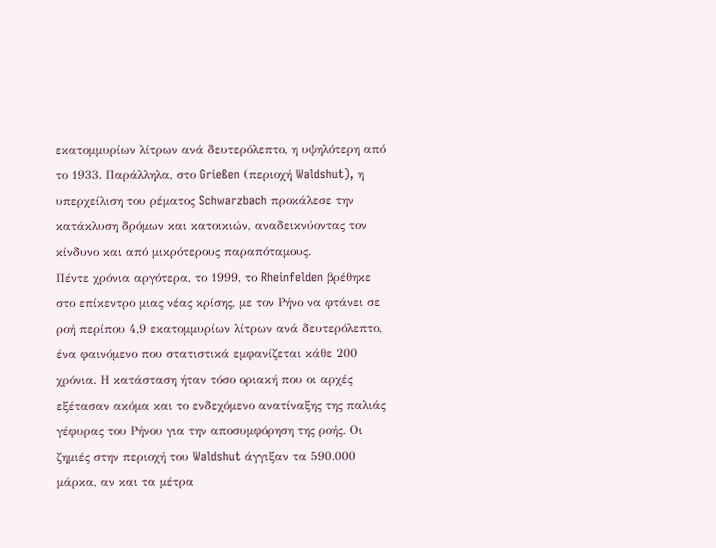εκατομμυρίων λίτρων ανά δευτερόλεπτο, η υψηλότερη από το 1933. Παράλληλα, στο Grießen (περιοχή Waldshut), η υπερχείλιση του ρέματος Schwarzbach προκάλεσε την κατάκλυση δρόμων και κατοικιών, αναδεικνύοντας τον κίνδυνο και από μικρότερους παραπόταμους.
Πέντε χρόνια αργότερα, το 1999, το Rheinfelden βρέθηκε στο επίκεντρο μιας νέας κρίσης, με τον Ρήνο να φτάνει σε ροή περίπου 4,9 εκατομμυρίων λίτρων ανά δευτερόλεπτο, ένα φαινόμενο που στατιστικά εμφανίζεται κάθε 200 χρόνια. Η κατάσταση ήταν τόσο οριακή που οι αρχές εξέτασαν ακόμα και το ενδεχόμενο ανατίναξης της παλιάς γέφυρας του Ρήνου για την αποσυμφόρηση της ροής. Οι ζημιές στην περιοχή του Waldshut άγγιξαν τα 590.000 μάρκα, αν και τα μέτρα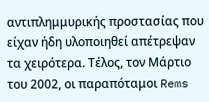αντιπλημμυρικής προστασίας που είχαν ήδη υλοποιηθεί απέτρεψαν τα χειρότερα. Τέλος, τον Μάρτιο του 2002, οι παραπόταμοι Rems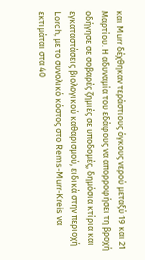και Murr δέχθηκαν τεράστιους όγκους νερού μεταξύ 19 και 21 Μαρτίου. Η αδυναμία του εδάφους να απορροφήσει τη βροχή οδήγησε σε σοβαρές ζημιές σε υποδομές, δημόσια κτίρια και εγκαταστάσεις βιολογικού καθαρισμού, ειδικά στην περιοχή Lorch, με το συνολικό κόστος στο Rems-Murr-Kreis να εκτιμάται στα 40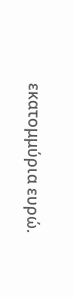εκατομμύρια ευρώ.